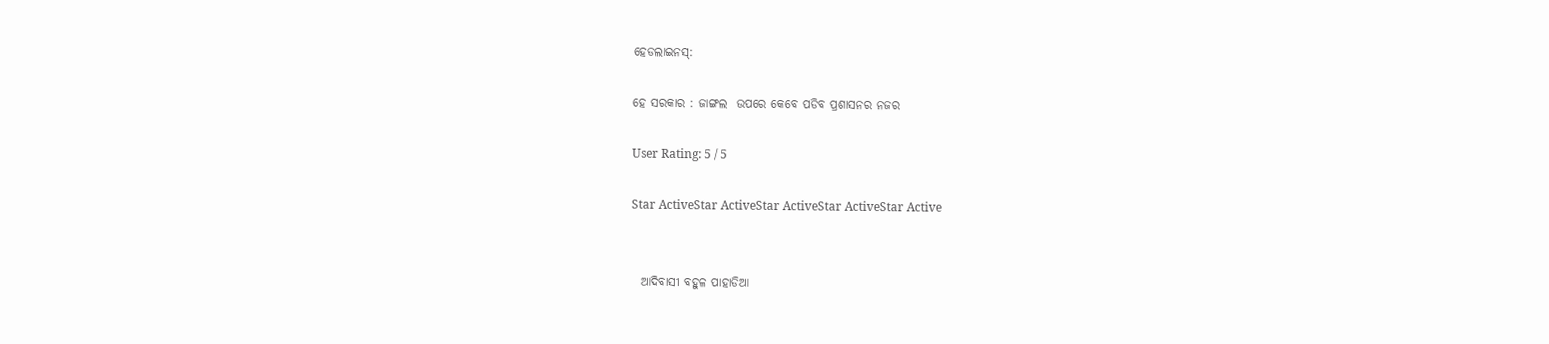ହେଡଲାଇନସ୍:

ହେ ସରକାର : ଜାଙ୍ଗଲ  ଉପରେ କେବେ ପଡିବ ପ୍ରଶାସନର ନଜର

User Rating: 5 / 5

Star ActiveStar ActiveStar ActiveStar ActiveStar Active


  ଆଦିବାସୀ ବହୁଳ ପାହାଡିଆ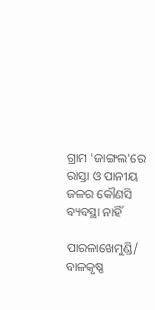ଗ୍ରାମ 'ଜାଙ୍ଗଲ'ରେ ରାସ୍ତା ଓ ପାନୀୟ ଜଳର କୌଣସି ବ୍ୟବସ୍ଥା ନାହିଁ

ପାରଳାଖେମୁଣ୍ଡି/ ବାଳକୃଷ୍ଣ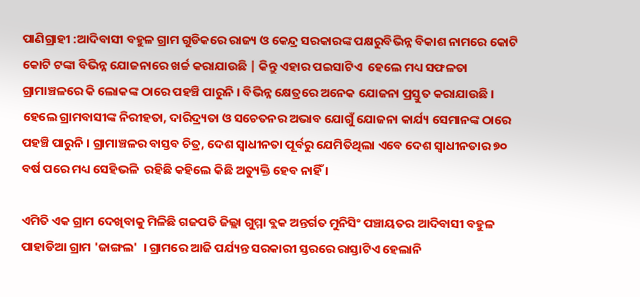ପାଣିଗ୍ରାହୀ :ଆଦିବାସୀ ବହୁଳ ଗ୍ରାମ ଗୁଡିକରେ ରାଜ୍ୟ ଓ କେନ୍ଦ୍ର ସରକାରଙ୍କ ପକ୍ଷରୁବିଭିନ୍ନ ବିକାଶ ନାମରେ କୋଟି କୋଟି ଟଙ୍କା ବିଭିନ୍ନ ଯୋଜନାରେ ଖର୍ଚ୍ଚ କରାଯାଉଛି | କିନ୍ତୁ ଏହାର ପଇସାଟିଏ  ହେଲେ ମଧ୍ୟ ସଫଳତା ଗ୍ରାମାଞ୍ଚଳରେ କି ଲୋକଙ୍କ ଠାରେ ପହଞ୍ଚି ପାରୁନି । ବିଭିନ୍ନ କ୍ଷେତ୍ରରେ ଅନେକ ଯୋଜନା ପ୍ରସ୍ତୁତ କରାଯାଉଛି । ହେଲେ ଗ୍ରାମବାସୀଙ୍କ ନିରୀହତା, ଦାରିଦ୍ର୍ୟତା ଓ ସଚେତନର ଅଭାବ ଯୋଗୁଁ ଯୋଜନା କାର୍ଯ୍ୟ ସେମାନଙ୍କ ଠାରେ ପହଞ୍ଚି ପାରୁନି । ଗ୍ରାମାଞ୍ଚଳର ବାସ୍ତବ ଚିତ୍ର, ଦେଶ ସ୍ୱାଧୀନତା ପୂର୍ବରୁ ଯେମିତିଥିଲା ଏବେ ଦେଶ ସ୍ୱାଧୀନତାର ୭୦ ବର୍ଷ ପରେ ମଧ୍ୟ ସେହିଭଳି  ରହିଛି କହିଲେ କିଛି ଅତ୍ୟୁକ୍ତି ହେବ ନାହିଁ ।

ଏମିତି ଏକ ଗ୍ରାମ ଦେଖିବାକୁ ମିଳିଛି ଗଜପତି ଜିଲ୍ଲା ଗୁମ୍ମା ବ୍ଲକ ଅନ୍ତର୍ଗତ ମୁନିସିଂ ପଞ୍ଚାୟତର ଆଦିବାସୀ ବହୁଳ ପାହାଡିଆ ଗ୍ରାମ 'ଜାଙ୍ଗଲ'  । ଗ୍ରାମରେ ଆଜି ପର୍ଯ୍ୟନ୍ତ ସରକାରୀ ସ୍ତରରେ ରାସ୍ତାଟିଏ ହେଲାନି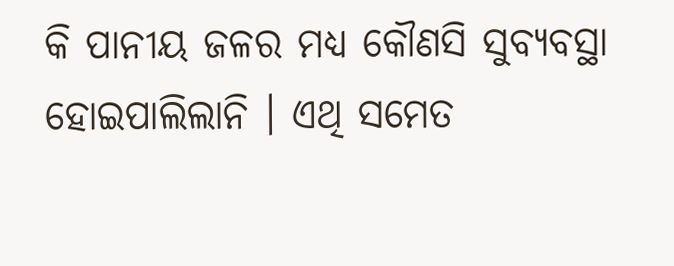କି ପାନୀୟ ଜଳର ମଧ୍ୟ କୌଣସି ସୁବ୍ୟବସ୍ଥା ହୋଇପାଲିଲାନି । ଏଥି ସମେତ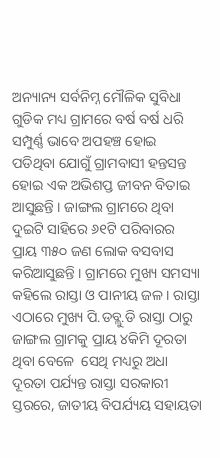ଅନ୍ୟାନ୍ୟ ସର୍ବନିମ୍ନ ମୌଳିକ ସୁବିଧା ଗୁଡିକ ମଧ୍ୟ ଗ୍ରାମରେ ବର୍ଷ ବର୍ଷ ଧରି ସମ୍ପୁର୍ଣ୍ଣ ଭାବେ ଅପହଞ୍ଚ ହୋଇ ପଡିଥିବା ଯୋଗୁଁ ଗ୍ରାମବାସୀ ହନ୍ତସନ୍ତ ହୋଇ ଏକ ଅଭିଶପ୍ତ ଜୀବନ ବିତାଇ ଆସୁଛନ୍ତି । ଜାଙ୍ଗଲ ଗ୍ରାମରେ ଥିବା ଦୁଇଟି ସାହିରେ ୬୧ଟି ପରିବାରର ପ୍ରାୟ ୩୫୦ ଜଣ ଲୋକ ବସବାସ କରିଆସୁଛନ୍ତି । ଗ୍ରାମରେ ମୁଖ୍ୟ ସମସ୍ୟା କହିଲେ ରାସ୍ତା ଓ ପାନୀୟ ଜଳ । ରାସ୍ତା ଏଠାରେ ମୁଖ୍ୟ ପି.ଡବ୍ଲୁ.ଡି ରାସ୍ତା ଠାରୁ ଜାଙ୍ଗଲ ଗ୍ରାମକୁ ପ୍ରାୟ ୪କିମି ଦୂରତା ଥିବା ବେଳେ  ସେଥି ମଧ୍ୟରୁ ଅଧା ଦୂରତା ପର୍ଯ୍ୟନ୍ତ ରାସ୍ତା ସରକାରୀ ସ୍ତରରେ, ଜାତୀୟ ବିପର୍ଯ୍ୟୟ ସହାୟତା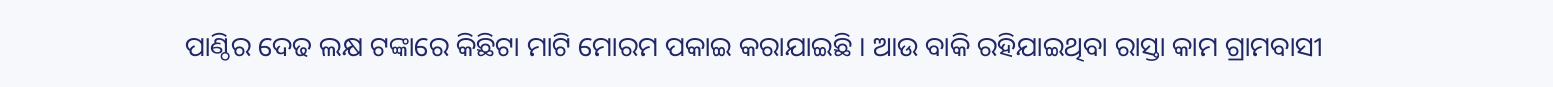ପାଣ୍ଠିର ଦେଢ ଲକ୍ଷ ଟଙ୍କାରେ କିଛିଟା ମାଟି ମୋରମ ପକାଇ କରାଯାଇଛି । ଆଉ ବାକି ରହିଯାଇଥିବା ରାସ୍ତା କାମ ଗ୍ରାମବାସୀ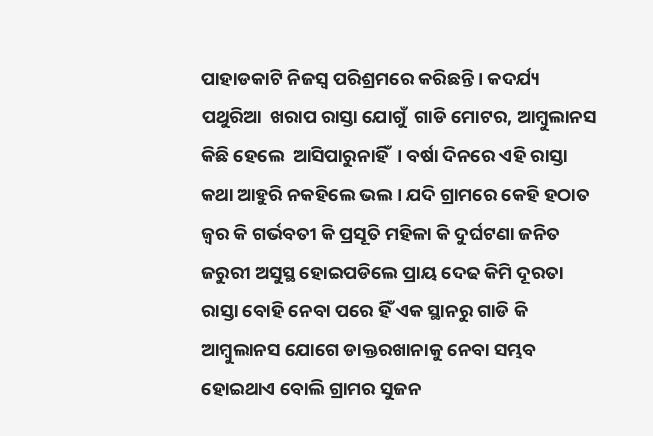ପାହାଡକାଟି ନିଜସ୍ୱ ପରିଶ୍ରମରେ କରିଛନ୍ତି । କଦର୍ଯ୍ୟ ପଥୁରିଆ  ଖରାପ ରାସ୍ତା ଯୋଗୁଁ  ଗାଡି ମୋଟର, ଆମ୍ୱୁଲାନସ କିଛି ହେଲେ  ଆସିପାରୁନାହିଁ  । ବର୍ଷା ଦିନରେ ଏହି ରାସ୍ତା  କଥା ଆହୁରି ନକହିଲେ ଭଲ । ଯଦି ଗ୍ରାମରେ କେହି ହଠାତ ଜ୍ୱର କି ଗର୍ଭବତୀ କି ପ୍ରସୂତି ମହିଳା କି ଦୁର୍ଘଟଣା ଜନିତ ଜରୁରୀ ଅସୁସ୍ଥ ହୋଇପଡିଲେ ପ୍ରାୟ ଦେଢ କିମି ଦୂରତା ରାସ୍ତା ବୋହି ନେବା ପରେ ହିଁ ଏକ ସ୍ଥାନରୁ ଗାଡି କି ଆମ୍ୱୁଲାନସ ଯୋଗେ ଡାକ୍ତରଖାନାକୁ ନେବା ସମ୍ଭବ ହୋଇଥାଏ ବୋଲି ଗ୍ରାମର ସୁଜନ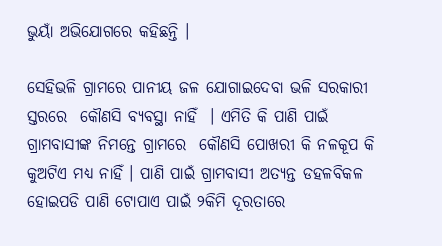ଭୁୟାଁ ଅଭିଯୋଗରେ କହିଛନ୍ତି ।

ସେହିଭଳି ଗ୍ରାମରେ ପାନୀୟ ଜଳ ଯୋଗାଇଦେବା ଭଳି ସରକାରୀ ସ୍ତରରେ  କୌଣସି ବ୍ୟବସ୍ଥା ନାହିଁ  । ଏମିତି କି ପାଣି ପାଇଁ ଗ୍ରାମବାସୀଙ୍କ ନିମନ୍ତେ ଗ୍ରାମରେ  କୌଣସି ପୋଖରୀ କି ନଳକୂପ କି କୁଅଟିଏ ମଧ୍ୟ ନାହିଁ । ପାଣି ପାଇଁ ଗ୍ରାମବାସୀ ଅତ୍ୟନ୍ତ ଡହଳବିକଳ ହୋଇପଡି ପାଣି ଟୋପାଏ ପାଇଁ ୨କିମି ଦୂରତାରେ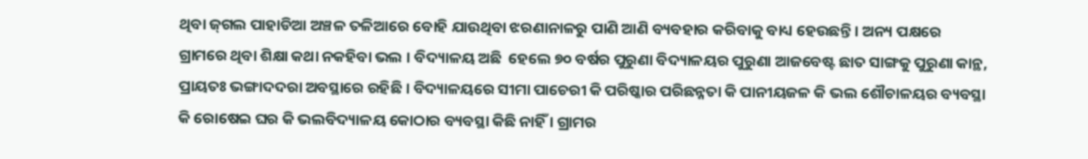ଥିବା ଜ୍‍ଗଲ ପାହାଡିଆ ଅଞ୍ଚଳ ତଳିଆରେ ବୋହି ଯାଉଥିବା ଝରଣାନାଳରୁ ପାଣି ଆଣି ବ୍ୟବହାର କରିବାକୁ ବାଧ୍ୟ ହେଉଛନ୍ତି । ଅନ୍ୟ ପକ୍ଷରେ ଗ୍ରାମରେ ଥିବା ଶିକ୍ଷା କଥା ନକହିବା ଭଲ । ବିଦ୍ୟାଳୟ ଅଛି  ହେଲେ ୭୦ ବର୍ଷର ପୁରୁଣା ବିଦ୍ୟାଳୟର ପୁରୁଣା ଆଜବେଷ୍ଟ ଛାତ ସାଙ୍ଗକୁ ପୁରୁଣା କାନ୍ଥ, ପ୍ରାୟତଃ ଭଙ୍ଗାଦଦରା ଅବସ୍ଥାରେ ରହିଛି । ବିଦ୍ୟାଳୟରେ ସୀମା ପାଚେରୀ କି ପରିଷ୍କାର ପରିଛନ୍ନତା କି ପାନୀୟଜଳ କି ଭଲ ଶୌଚାଳୟର ବ୍ୟବସ୍ଥା କି ରୋଷେଇ ଘର କି ଭଲବିଦ୍ୟାଳୟ କୋଠାର ବ୍ୟବସ୍ଥା କିଛି ନାହିଁ । ଗ୍ରାମର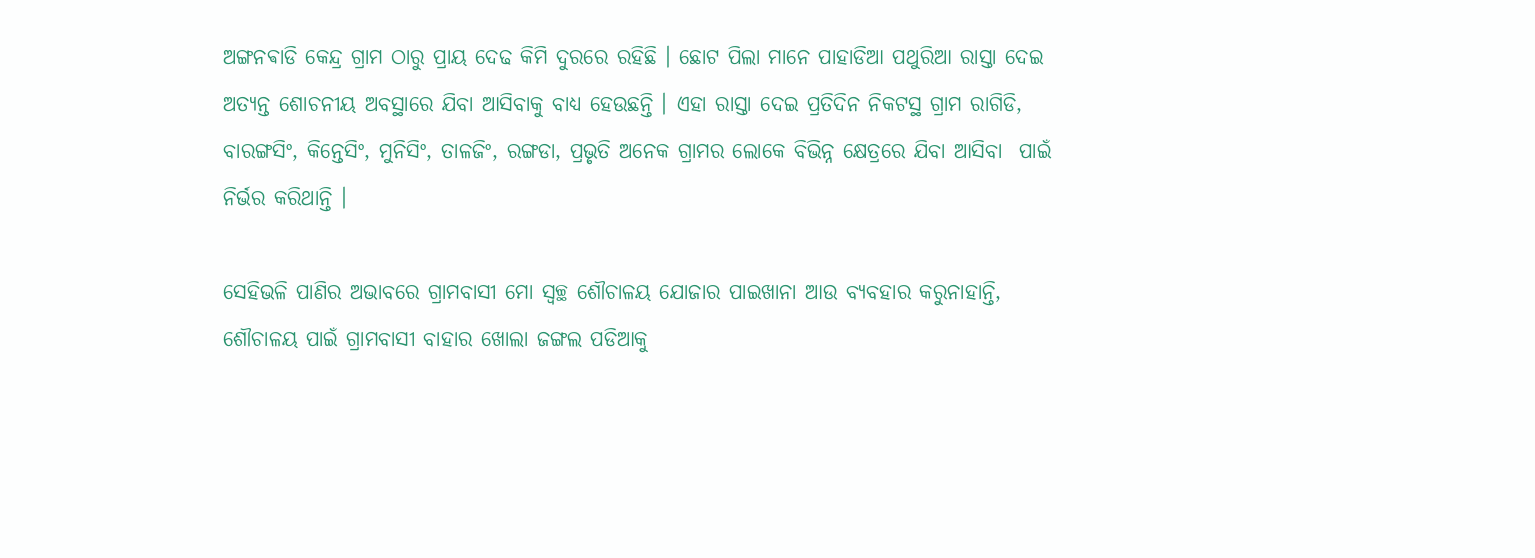ଅଙ୍ଗନଵାଡି କେନ୍ଦ୍ର ଗ୍ରାମ ଠାରୁ ପ୍ରାୟ ଦେଢ କିମି ଦୁରରେ ରହିଛି । ଛୋଟ ପିଲା ମାନେ ପାହାଡିଆ ପଥୁରିଆ ରାସ୍ତା ଦେଇ  ଅତ୍ୟନ୍ତ ଶୋଚନୀୟ ଅବସ୍ଥାରେ ଯିବା ଆସିବାକୁ ବାଧ୍ୟ ହେଉଛନ୍ତି । ଏହା ରାସ୍ତା ଦେଇ ପ୍ରତିଦିନ ନିକଟସ୍ଥ ଗ୍ରାମ ରାଗିଡି, ବାରଙ୍ଗସିଂ, କିନ୍ତେସିଂ, ମୁନିସିଂ, ତାଳଜିଂ, ରଙ୍ଗଡା, ପ୍ରଭୃତି ଅନେକ ଗ୍ରାମର ଲୋକେ ବିଭିନ୍ନ କ୍ଷେତ୍ରରେ ଯିବା ଆସିବା  ପାଇଁ ନିର୍ଭର କରିଥାନ୍ତି ।

ସେହିଭଳି ପାଣିର ଅଭାବରେ ଗ୍ରାମବାସୀ ମୋ ସ୍ୱଚ୍ଛ ଶୌଚାଳୟ ଯୋଜାର ପାଇଖାନା ଆଉ ବ୍ୟବହାର କରୁନାହାନ୍ତି, ଶୌଚାଳୟ ପାଇଁ ଗ୍ରାମବାସୀ ବାହାର ଖୋଲା ଜଙ୍ଗଲ ପଡିଆକୁ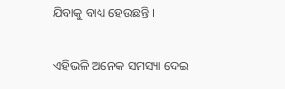ଯିବାକୁ ବାଧ୍ୟ ହେଉଛନ୍ତି ।

ଏହିଭଳି ଅନେକ ସମସ୍ୟା ଦେଇ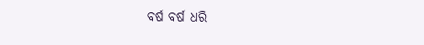ବର୍ଷ ବର୍ଷ ଧରି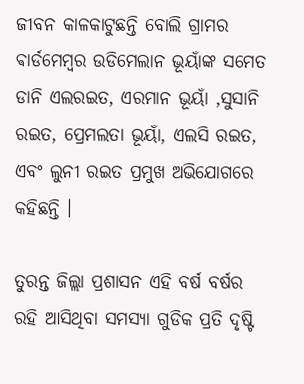ଜୀବନ କାଳକାଟୁଛନ୍ତି ବୋଲି ଗ୍ରାମର ଵାର୍ଡମେମ୍ୱର ଉଡିମେଲାନ ଭୂୟାଁଙ୍କ ସମେତ ଡାନି ଏଲରଇତ, ଏରମାନ ଭୂୟାଁ ,ସୁସାନି ରଇତ, ପ୍ରେମଲତା ଭୂୟାଁ, ଏଲସି ରଇତ, ଏବଂ ଲୁନୀ ରଇତ ପ୍ରମୁଖ ଅଭିଯୋଗରେ କହିଛନ୍ତି ।

ତୁରନ୍ତ ଜିଲ୍ଲା ପ୍ରଶାସନ ଏହି ବର୍ଷ ବର୍ଷର ରହି ଆସିଥିବା ସମସ୍ୟା ଗୁଡିକ ପ୍ରତି ଦୃଷ୍ଟି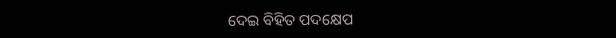ଦେଇ ବିହିତ ପଦକ୍ଷେପ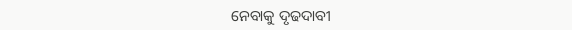ନେବାକୁ ଦୃଢଦାବୀ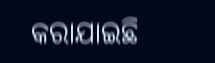କରାଯାଇଛି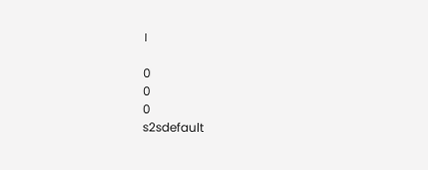।

0
0
0
s2sdefault